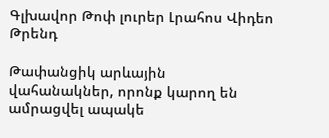Գլխավոր Թոփ լուրեր Լրահոս Վիդեո Թրենդ

Թափանցիկ արևային վահանակներ, որոնք կարող են ամրացվել ապակե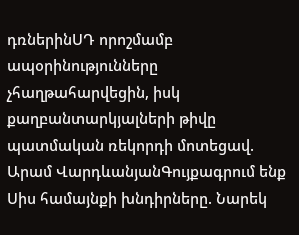դռներինՍԴ որոշմամբ ապօրինությունները չհաղթահարվեցին, իսկ քաղբանտարկյալների թիվը պատմական ռեկորդի մոտեցավ. Արամ ՎարդևանյանԳույքագրում ենք Սիս համայնքի խնդիրները. Նարեկ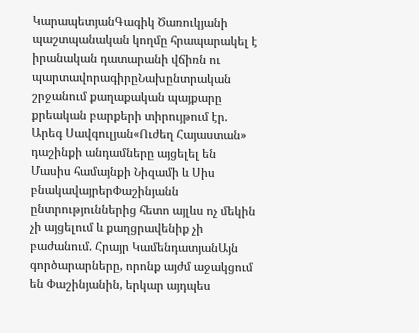ԿարապետյանԳագիկ Ծառուկյանի պաշտպանական կողմը հրապարակել է իրանական դատարանի վճիռն ու պարտավորագիրըՆախընտրական շրջանում քաղաքական պայքարը քրեական բարքերի տիրույթում էր. Արեգ Սավգուլյան«Ուժեղ Հայաստան» դաշինքի անդամները այցելել են Մասիս համայնքի Նիզամի և Սիս բնակավայրերՓաշինյանն ընտրություններից հետո այլևս ոչ մեկին չի այցելում և քաղցրավենիք չի բաժանում. Հրայր ԿամենդատյանԱյն գործարարները, որոնք այժմ աջակցում են Փաշինյանին, երկար այդպես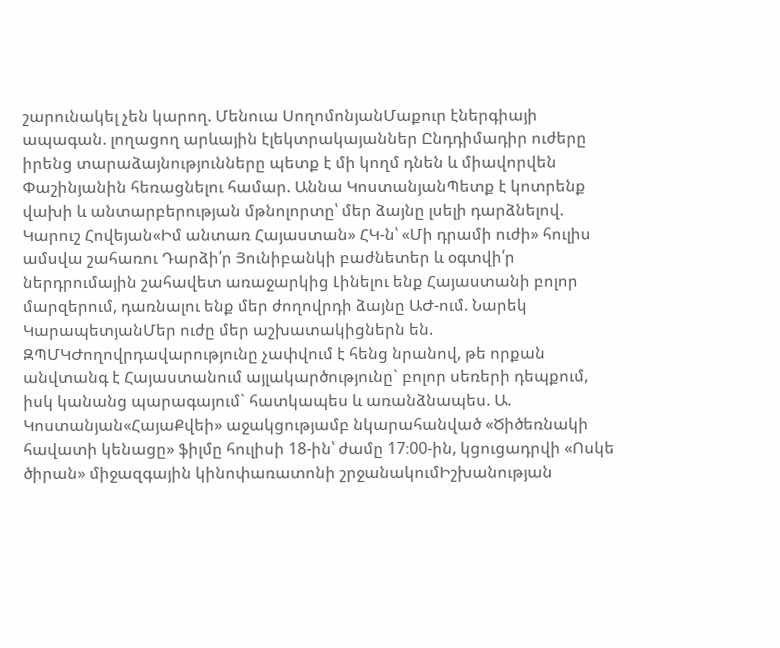շարունակել չեն կարող. Մենուա ՍողոմոնյանՄաքուր էներգիայի ապագան. լողացող արևային էլեկտրակայաններ Ընդդիմադիր ուժերը իրենց տարաձայնությունները պետք է մի կողմ դնեն և միավորվեն Փաշինյանին հեռացնելու համար. Աննա ԿոստանյանՊետք է կոտրենք վախի և անտարբերության մթնոլորտը՝ մեր ձայնը լսելի դարձնելով. Կարուշ Հովեյան«Իմ անտառ Հայաստան» ՀԿ-ն՝ «Մի դրամի ուժի» հուլիս ամսվա շահառու Դարձի՛ր Յունիբանկի բաժնետեր և օգտվի՛ր ներդրումային շահավետ առաջարկից Լինելու ենք Հայաստանի բոլոր մարզերում, դառնալու ենք մեր ժողովրդի ձայնը ԱԺ-ում. Նարեկ ԿարապետյանՄեր ուժը մեր աշխատակիցներն են. ԶՊՄԿԺողովրդավարությունը չափվում է հենց նրանով, թե որքան անվտանգ է Հայաստանում այլակարծությունը` բոլոր սեռերի դեպքում, իսկ կանանց պարագայում` հատկապես և առանձնապես. Ա. Կոստանյան«ՀայաՔվեի» աջակցությամբ նկարահանված «Ծիծեռնակի հավատի կենացը» ֆիլմը հուլիսի 18-ին՝ ժամը 17։00-ին, կցուցադրվի «Ոսկե ծիրան» միջազգային կինոփառատոնի շրջանակումԻշխանության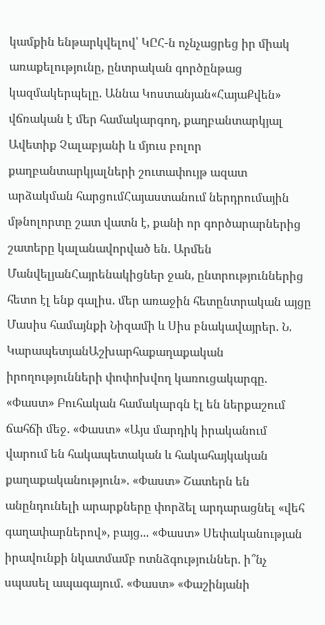կամքին ենթարկվելով՝ ԿԸՀ-ն ոչնչացրեց իր միակ առաքելությունը, ընտրական գործընթաց կազմակերպելը. Աննա Կոստանյան«ՀայաՔվեն» վճռական է մեր համակարգող, քաղբանտարկյալ Ավետիք Չալաբյանի և մյուս բոլոր քաղբանտարկյալների շուտափույթ ազատ արձակման հարցումՀայաստանում ներդրումային մթնոլորտը շատ վատն է, քանի որ գործարարներից շատերը կալանավորված են. Արմեն ՄանվելյանՀայրենակիցներ ջան, ընտրություններից հետո էլ ենք գալիս. մեր առաջին հետընտրական այցը Մասիս համայնքի Նիզամի և Սիս բնակավայրեր. Ն. ԿարապետյանԱշխարհաքաղաքական իրողությունների փոփոխվող կառուցակարգը. «Փաստ» Բուհական համակարգն էլ են ներքաշում ճահճի մեջ. «Փաստ» «Այս մարդիկ իրականում վարում են հակապետական և հակահայկական քաղաքականություն». «Փաստ» Շատերն են անընդունելի արարքները փորձել արդարացնել «վեհ գաղափարներով», բայց... «Փաստ» Սեփականության իրավունքի նկատմամբ ոտնձգություններ. ի՞նչ սպասել ապագայում. «Փաստ» «Փաշինյանի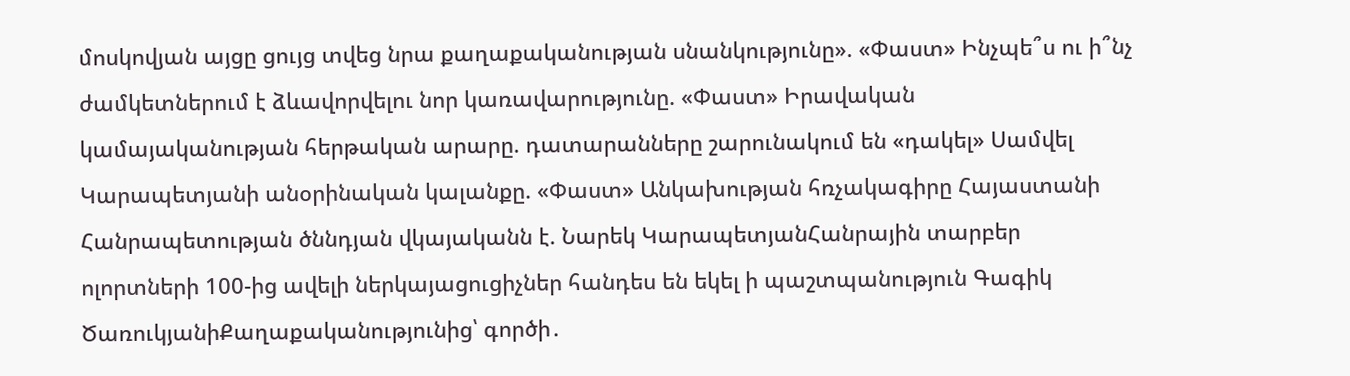մոսկովյան այցը ցույց տվեց նրա քաղաքականության սնանկությունը». «Փաստ» Ինչպե՞ս ու ի՞նչ ժամկետներում է ձևավորվելու նոր կառավարությունը. «Փաստ» Իրավական կամայականության հերթական արարը. դատարանները շարունակում են «դակել» Սամվել Կարապետյանի անօրինական կալանքը. «Փաստ» Անկախության հռչակագիրը Հայաստանի Հանրապետության ծննդյան վկայականն է. Նարեկ ԿարապետյանՀանրային տարբեր ոլորտների 100-ից ավելի ներկայացուցիչներ հանդես են եկել ի պաշտպանություն Գագիկ ԾառուկյանիՔաղաքականությունից՝ գործի․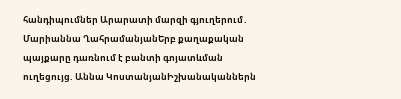հանդիպումներ Արարատի մարզի գյուղերում․ Մարիաննա ՂահրամանյանԵրբ քաղաքական պայքարը դառնում է բանտի գոյատևման ուղեցույց. Աննա ԿոստանյանԻշխանականներն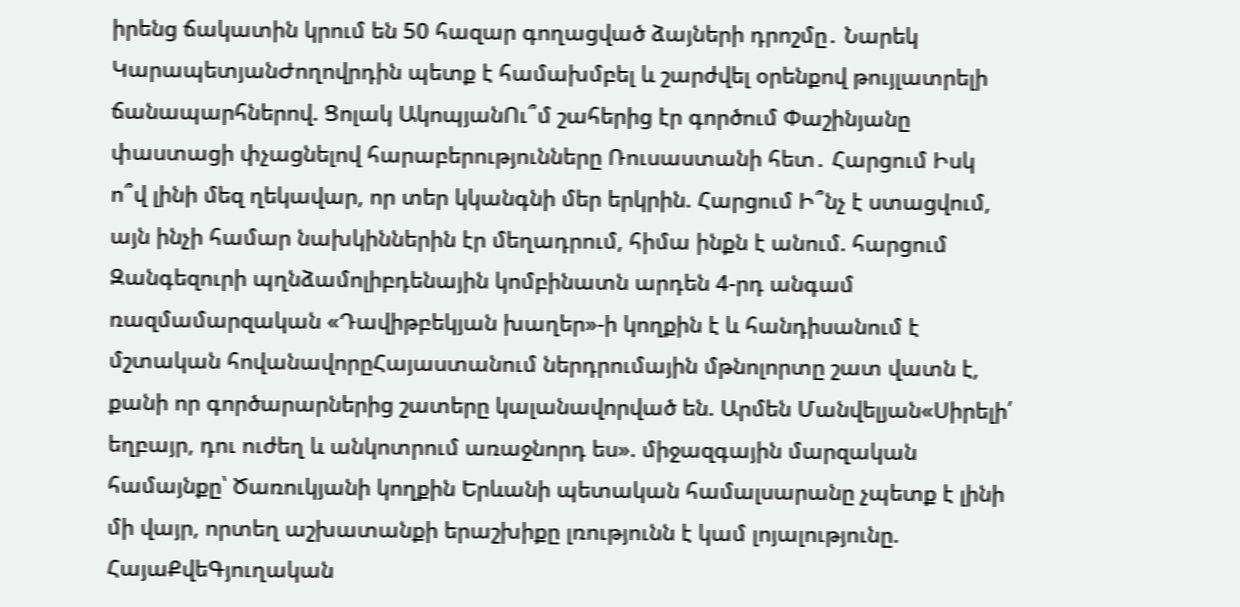իրենց ճակատին կրում են 50 հազար գողացված ձայների դրոշմը․ Նարեկ ԿարապետյանԺողովրդին պետք է համախմբել և շարժվել օրենքով թույլատրելի ճանապարհներով. Ցոլակ ԱկոպյանՈւ՞մ շահերից էր գործում Փաշինյանը փաստացի փչացնելով հարաբերությունները Ռուսաստանի հետ․ Հարցում Իսկ ո՞վ լինի մեզ ղեկավար, որ տեր կկանգնի մեր երկրին. Հարցում Ի՞նչ է ստացվում, այն ինչի համար նախկիններին էր մեղադրում, հիմա ինքն է անում. հարցում Զանգեզուրի պղնձամոլիբդենային կոմբինատն արդեն 4-րդ անգամ ռազմամարզական «Դավիթբեկյան խաղեր»-ի կողքին է և հանդիսանում է մշտական հովանավորըՀայաստանում ներդրումային մթնոլորտը շատ վատն է, քանի որ գործարարներից շատերը կալանավորված են. Արմեն Մանվելյան«Սիրելի՛ եղբայր, դու ուժեղ և անկոտրում առաջնորդ ես». միջազգային մարզական համայնքը՝ Ծառուկյանի կողքին Երևանի պետական համալսարանը չպետք է լինի մի վայր, որտեղ աշխատանքի երաշխիքը լռությունն է կամ լոյալությունը. ՀայաՔվեԳյուղական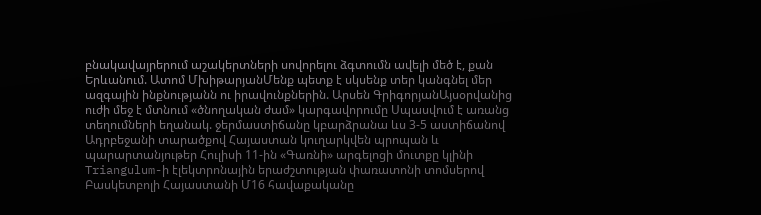բնակավայրերում աշակերտների սովորելու ձգտումն ավելի մեծ է, քան Երևանում. Ատոմ ՄխիթարյանՄենք պետք է սկսենք տեր կանգնել մեր ազգային ինքնությանն ու իրավունքներին. Արսեն ԳրիգորյանԱյսօրվանից ուժի մեջ է մտնում «ծնողական ժամ» կարգավորումը Սպասվում է առանց տեղումների եղանակ. ջերմաստիճանը կբարձրանա ևս 3-5 աստիճանով Ադրբեջանի տարածքով Հայաստան կուղարկվեն պրոպան և պարարտանյութեր Հուլիսի 11-ին «Գառնի» արգելոցի մուտքը կլինի Triangulum-ի էլեկտրոնային երաժշտության փառատոնի տոմսերով Բասկետբոլի Հայաստանի Մ16 հավաքականը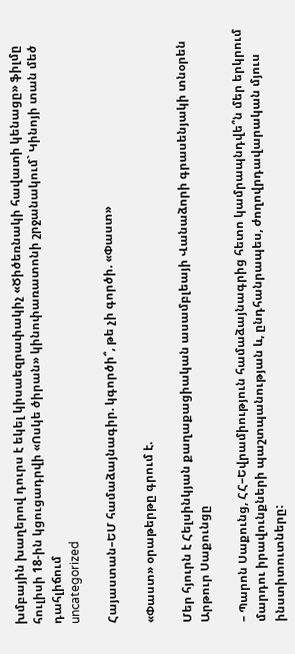խմբային խաղերով դուրս է եկել կիսաեզրափակիչ «Ծիծեռնակի հավատի կենացը» ֆիլմը հուլիսի 18-ին կցուցադրվի «Ոսկե ծիրան» կինոփառատոնի շրջանակում` Կինոյի տան մեծ դահլիճում
uncategorized

Հայաստան–ԵՄ համաձայնագիր. կգործի՞, թե չի գործի. «Փաստ»

«Փաստ» օրաթերթը գրում է.

Մեր հյուրն է Հելսինկյան քաղաքացիական ասամբլեայի Վանաձորի գրասենյակի տնօրեն Արթուր Սաքունցը

– Պարոն Սաքունց, ՀՀ–Եվրամիություն համաձայնագրից հետո կամրապնդվե՞ն մեր երկրում մարդու իրավունքների պաշտպանության և, ընդհանրապես, ժողովրդավարական մյուս ինստիտուտները: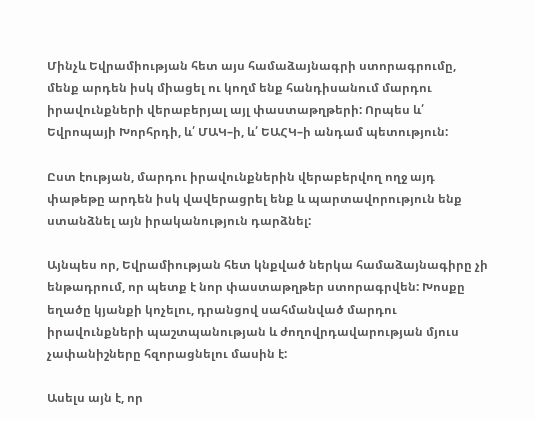Մինչև Եվրամիության հետ այս համաձայնագրի ստորագրումը, մենք արդեն իսկ միացել ու կողմ ենք հանդիսանում մարդու իրավունքների վերաբերյալ այլ փաստաթղթերի: Որպես և՛ Եվրոպայի Խորհրդի, և՛ ՄԱԿ–ի, և՛ ԵԱՀԿ–ի անդամ պետություն:

Ըստ էության, մարդու իրավունքներին վերաբերվող ողջ այդ փաթեթը արդեն իսկ վավերացրել ենք և պարտավորություն ենք ստանձնել այն իրականություն դարձնել:

Այնպես որ, Եվրամիության հետ կնքված ներկա համաձայնագիրը չի ենթադրում, որ պետք է նոր փաստաթղթեր ստորագրվեն: Խոսքը եղածը կյանքի կոչելու, դրանցով սահմանված մարդու իրավունքների պաշտպանության և ժողովրդավարության մյուս չափանիշները հզորացնելու մասին է:

Ասելս այն է, որ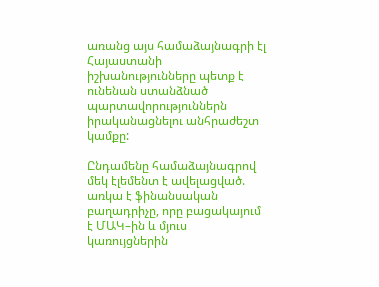առանց այս համաձայնագրի էլ Հայաստանի իշխանությունները պետք է ունենան ստանձնած պարտավորություններն իրականացնելու անհրաժեշտ կամքը:

Ընդամենը համաձայնագրով մեկ էլեմենտ է ավելացված. առկա է ֆինանսական բաղադրիչը, որը բացակայում է ՄԱԿ–ին և մյուս կառույցներին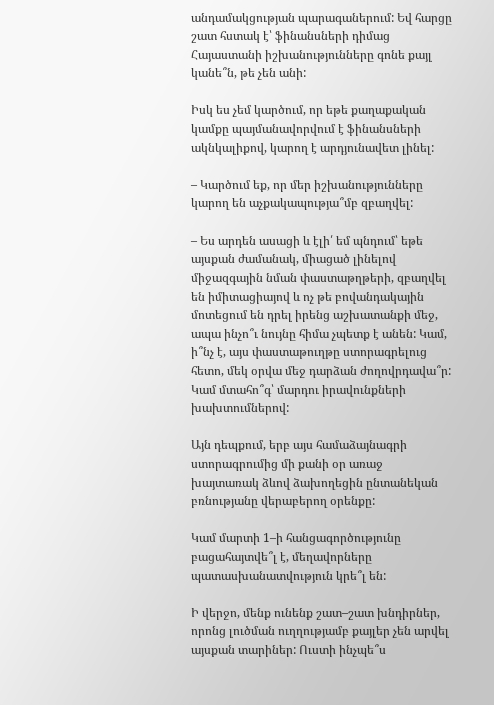անդամակցության պարագաներում: Եվ հարցը շատ հստակ է՝ ֆինանսների դիմաց Հայաստանի իշխանությունները գոնե քայլ կանե՞ն, թե չեն անի:

Իսկ ես չեմ կարծում, որ եթե քաղաքական կամքը պայմանավորվում է ֆինանսների ակնկալիքով, կարող է արդյունավետ լինել:

– Կարծում եք, որ մեր իշխանությունները կարող են աչքակապությա՞մբ զբաղվել:

– Ես արդեն ասացի և էլի՛ եմ պնդում՝ եթե այսքան ժամանակ, միացած լինելով միջազգային նման փաստաթղթերի, զբաղվել են իմիտացիայով և ոչ թե բովանդակային մոտեցում են դրել իրենց աշխատանքի մեջ, ապա ինչո՞ւ նույնը հիմա չպետք է անեն: Կամ, ի՞նչ է, այս փաստաթուղթը ստորագրելուց հետո, մեկ օրվա մեջ դարձան ժողովրդավա՞ր: Կամ մտահո՞գ՝ մարդու իրավունքների խախտումներով:

Այն դեպքում, երբ այս համաձայնագրի ստորագրումից մի քանի օր առաջ խայտառակ ձևով ձախողեցին ընտանեկան բռնությանը վերաբերող օրենքը:

Կամ մարտի 1–ի հանցագործությունը բացահայտվե՞լ է, մեղավորները պատասխանատվություն կրե՞լ են:

Ի վերջո, մենք ունենք շատ–շատ խնդիրներ, որոնց լուծման ուղղությամբ քայլեր չեն արվել այսքան տարիներ: Ուստի ինչպե՞ս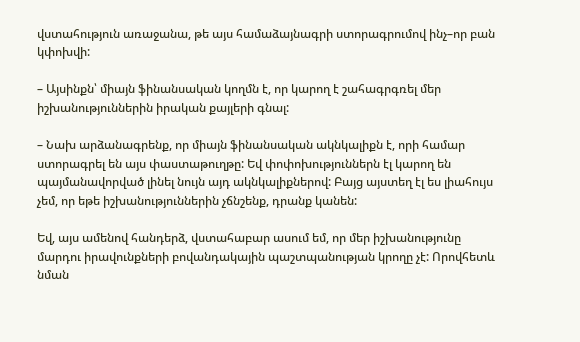վստահություն առաջանա, թե այս համաձայնագրի ստորագրումով ինչ–որ բան կփոխվի:

– Այսինքն՝ միայն ֆինանսական կողմն է, որ կարող է շահագրգռել մեր իշխանություններին իրական քայլերի գնալ:

– Նախ արձանագրենք, որ միայն ֆինանսական ակնկալիքն է, որի համար ստորագրել են այս փաստաթուղթը: Եվ փոփոխություններն էլ կարող են պայմանավորված լինել նույն այդ ակնկալիքներով: Բայց այստեղ էլ ես լիահույս չեմ, որ եթե իշխանություններին չճնշենք, դրանք կանեն:

Եվ, այս ամենով հանդերձ, վստահաբար ասում եմ, որ մեր իշխանությունը մարդու իրավունքների բովանդակային պաշտպանության կրողը չէ: Որովհետև նման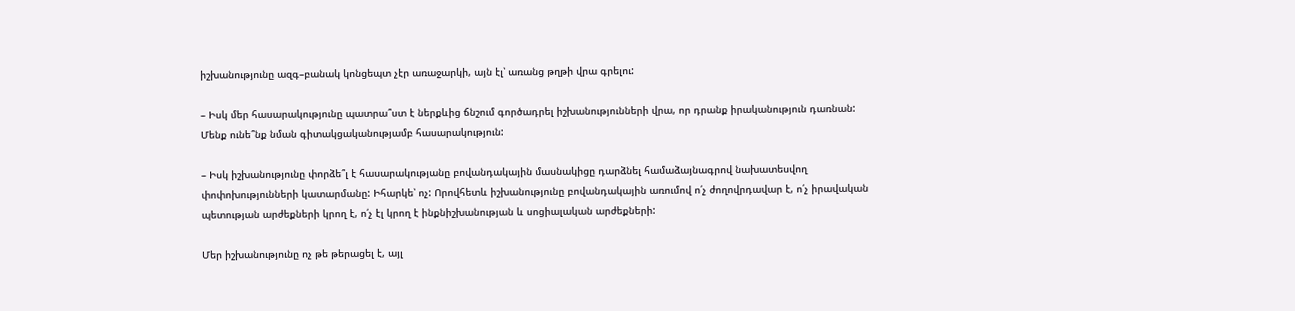իշխանությունը ազգ–բանակ կոնցեպտ չէր առաջարկի, այն էլ՝ առանց թղթի վրա գրելու:

– Իսկ մեր հասարակությունը պատրա՞ստ է ներքևից ճնշում գործադրել իշխանությունների վրա, որ դրանք իրականություն դառնան: Մենք ունե՞նք նման գիտակցականությամբ հասարակություն:

– Իսկ իշխանությունը փորձե՞լ է հասարակությանը բովանդակային մասնակիցը դարձնել համաձայնագրով նախատեսվող փոփոխությունների կատարմանը: Իհարկե՝ ոչ: Որովհետև իշխանությունը բովանդակային առումով ո՛չ ժողովրդավար է, ո՛չ իրավական պետության արժեքների կրող է, ո՛չ էլ կրող է ինքնիշխանության և սոցիալական արժեքների:

Մեր իշխանությունը ոչ թե թերացել է, այլ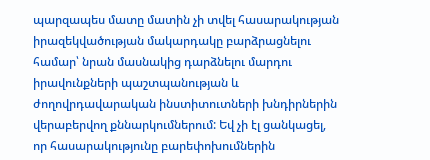պարզապես մատը մատին չի տվել հասարակության իրազեկվածության մակարդակը բարձրացնելու համար՝ նրան մասնակից դարձնելու մարդու իրավունքների պաշտպանության և ժողովրդավարական ինստիտուտների խնդիրներին վերաբերվող քննարկումներում: Եվ չի էլ ցանկացել, որ հասարակությունը բարեփոխումներին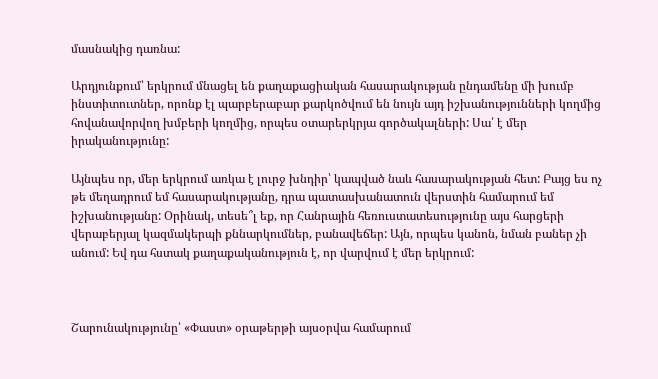մասնակից դառնա:

Արդյունքում՝ երկրում մնացել են քաղաքացիական հասարակության ընդամենը մի խումբ ինստիտուտներ, որոնք էլ պարբերաբար քարկոծվում են նույն այդ իշխանությունների կողմից հովանավորվող խմբերի կողմից, որպես օտարերկրյա գործակալների: Սա՛ է մեր իրականությունը:

Այնպես որ, մեր երկրում առկա է լուրջ խնդիր՝ կապված նաև հասարակության հետ: Բայց ես ոչ թե մեղադրում եմ հասարակությանը, դրա պատասխանատուն վերստին համարում եմ իշխանությանը: Օրինակ, տեսե՞լ եք, որ Հանրային հեռուստատեսությունը այս հարցերի վերաբերյալ կազմակերպի քննարկումներ, բանավեճեր: Այն, որպես կանոն, նման բաներ չի անում: Եվ դա հստակ քաղաքականություն է, որ վարվում է մեր երկրում:



Շարունակությունը՝ «Փաստ» օրաթերթի այսօրվա համարում